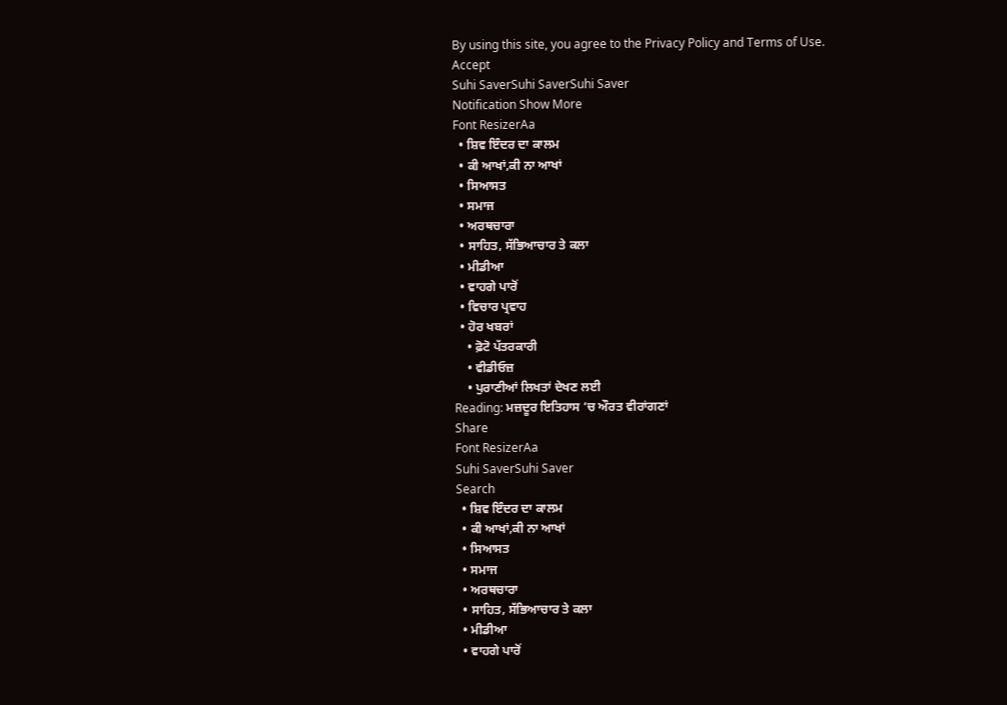By using this site, you agree to the Privacy Policy and Terms of Use.
Accept
Suhi SaverSuhi SaverSuhi Saver
Notification Show More
Font ResizerAa
  • ਸ਼ਿਵ ਇੰਦਰ ਦਾ ਕਾਲਮ
  • ਕੀ ਆਖਾਂ,ਕੀ ਨਾ ਆਖਾਂ
  • ਸਿਆਸਤ
  • ਸਮਾਜ
  • ਅਰਥਚਾਰਾ
  • ਸਾਹਿਤ, ਸੱਭਿਆਚਾਰ ਤੇ ਕਲਾ
  • ਮੀਡੀਆ
  • ਵਾਹਗੇ ਪਾਰੋਂ
  • ਵਿਚਾਰ ਪ੍ਰਵਾਹ
  • ਹੋਰ ਖਬਰਾਂ
    • ਫ਼ੋਟੋ ਪੱਤਰਕਾਰੀ
    • ਵੀਡੀਓਜ਼
    • ਪੁਰਾਣੀਆਂ ਲਿਖਤਾਂ ਦੇਖਣ ਲਈ
Reading: ਮਜ਼ਦੂਰ ਇਤਿਹਾਸ ’ਚ ਔਰਤ ਵੀਰਾਂਗਣਾਂ
Share
Font ResizerAa
Suhi SaverSuhi Saver
Search
  • ਸ਼ਿਵ ਇੰਦਰ ਦਾ ਕਾਲਮ
  • ਕੀ ਆਖਾਂ,ਕੀ ਨਾ ਆਖਾਂ
  • ਸਿਆਸਤ
  • ਸਮਾਜ
  • ਅਰਥਚਾਰਾ
  • ਸਾਹਿਤ, ਸੱਭਿਆਚਾਰ ਤੇ ਕਲਾ
  • ਮੀਡੀਆ
  • ਵਾਹਗੇ ਪਾਰੋਂ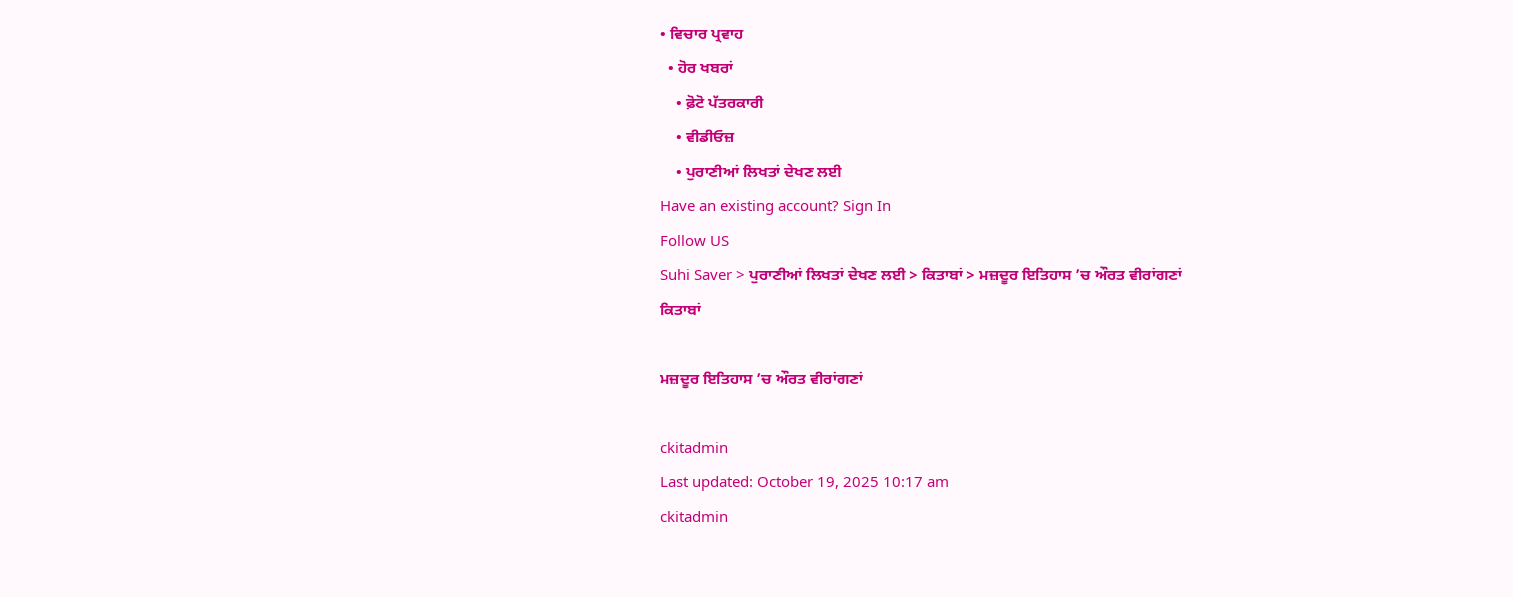• ਵਿਚਾਰ ਪ੍ਰਵਾਹ
  • ਹੋਰ ਖਬਰਾਂ
    • ਫ਼ੋਟੋ ਪੱਤਰਕਾਰੀ
    • ਵੀਡੀਓਜ਼
    • ਪੁਰਾਣੀਆਂ ਲਿਖਤਾਂ ਦੇਖਣ ਲਈ
Have an existing account? Sign In
Follow US
Suhi Saver > ਪੁਰਾਣੀਆਂ ਲਿਖਤਾਂ ਦੇਖਣ ਲਈ > ਕਿਤਾਬਾਂ > ਮਜ਼ਦੂਰ ਇਤਿਹਾਸ ’ਚ ਔਰਤ ਵੀਰਾਂਗਣਾਂ
ਕਿਤਾਬਾਂ

ਮਜ਼ਦੂਰ ਇਤਿਹਾਸ ’ਚ ਔਰਤ ਵੀਰਾਂਗਣਾਂ

ckitadmin
Last updated: October 19, 2025 10:17 am
ckitadmin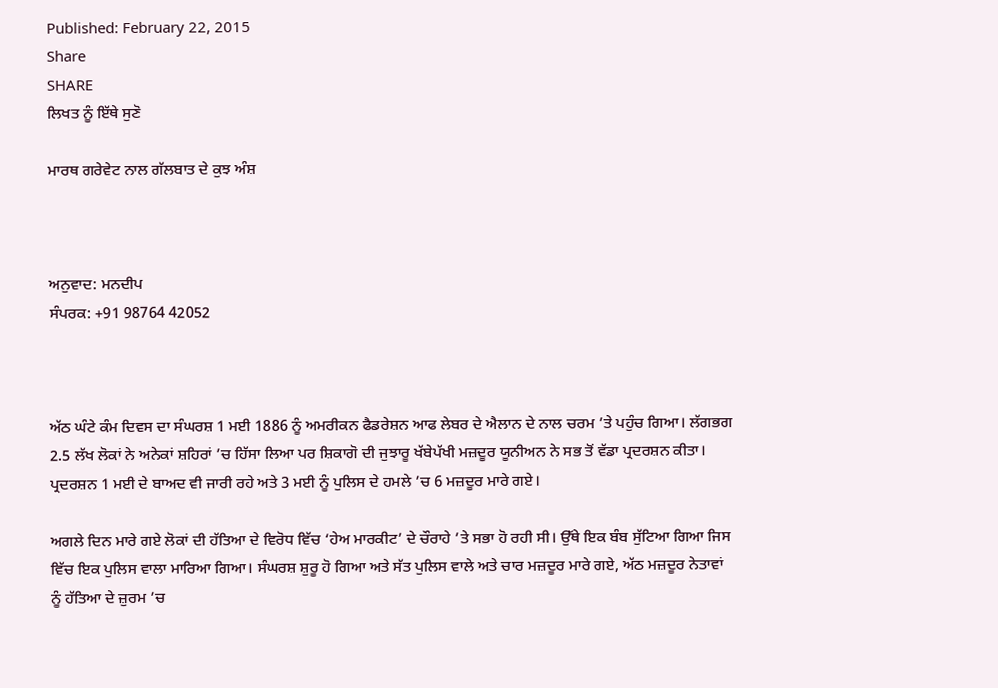Published: February 22, 2015
Share
SHARE
ਲਿਖਤ ਨੂੰ ਇੱਥੇ ਸੁਣੋ

ਮਾਰਥ ਗਰੇਵੇਟ ਨਾਲ ਗੱਲਬਾਤ ਦੇ ਕੁਝ ਅੰਸ਼



ਅਨੁਵਾਦ: ਮਨਦੀਪ
ਸੰਪਰਕ: +91 98764 42052



ਅੱਠ ਘੰਟੇ ਕੰਮ ਦਿਵਸ ਦਾ ਸੰਘਰਸ਼ 1 ਮਈ 1886 ਨੂੰ ਅਮਰੀਕਨ ਫੈਡਰੇਸ਼ਨ ਆਫ ਲੇਬਰ ਦੇ ਐਲਾਨ ਦੇ ਨਾਲ ਚਰਮ ’ਤੇ ਪਹੁੰਚ ਗਿਆ। ਲੱਗਭਗ 2.5 ਲੱਖ ਲੋਕਾਂ ਨੇ ਅਨੇਕਾਂ ਸ਼ਹਿਰਾਂ ’ਚ ਹਿੱਸਾ ਲਿਆ ਪਰ ਸ਼ਿਕਾਗੋ ਦੀ ਜੁਝਾਰੂ ਖੱਬੇਪੱਖੀ ਮਜ਼ਦੂਰ ਯੂਨੀਅਨ ਨੇ ਸਭ ਤੋਂ ਵੱਡਾ ਪ੍ਰਦਰਸ਼ਨ ਕੀਤਾ। ਪ੍ਰਦਰਸ਼ਨ 1 ਮਈ ਦੇ ਬਾਅਦ ਵੀ ਜਾਰੀ ਰਹੇ ਅਤੇ 3 ਮਈ ਨੂੰ ਪੁਲਿਸ ਦੇ ਹਮਲੇ ’ਚ 6 ਮਜ਼ਦੂਰ ਮਾਰੇ ਗਏ।

ਅਗਲੇ ਦਿਨ ਮਾਰੇ ਗਏ ਲੋਕਾਂ ਦੀ ਹੱਤਿਆ ਦੇ ਵਿਰੋਧ ਵਿੱਚ ‘ਹੇਅ ਮਾਰਕੀਟ’ ਦੇ ਚੌਰਾਹੇ ’ਤੇ ਸਭਾ ਹੋ ਰਹੀ ਸੀ। ਉੱਥੇ ਇਕ ਬੰਬ ਸੁੱਟਿਆ ਗਿਆ ਜਿਸ ਵਿੱਚ ਇਕ ਪੁਲਿਸ ਵਾਲਾ ਮਾਰਿਆ ਗਿਆ। ਸੰਘਰਸ਼ ਸ਼ੁਰੂ ਹੋ ਗਿਆ ਅਤੇ ਸੱਤ ਪੁਲਿਸ ਵਾਲੇ ਅਤੇ ਚਾਰ ਮਜ਼ਦੂਰ ਮਾਰੇ ਗਏ, ਅੱਠ ਮਜ਼ਦੂਰ ਨੇਤਾਵਾਂ ਨੂੰ ਹੱਤਿਆ ਦੇ ਜ਼ੁਰਮ ’ਚ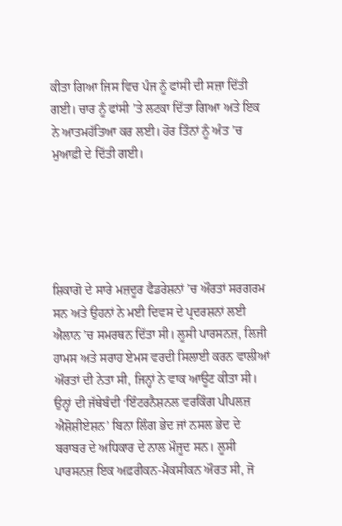ਕੀਤਾ ਗਿਆ ਜਿਸ ਵਿਚ ਪੰਜ ਨੂੰ ਫਾਂਸੀ ਦੀ ਸਜ਼ਾ ਦਿੱਤੀ ਗਈ। ਚਾਰ ਨੂੰ ਫਾਂਸੀ ’ਤੇ ਲਟਕਾ ਦਿੱਤਾ ਗਿਆ ਅਤੇ ਇਕ ਨੇ ਆਤਮਹੱਤਿਆ ਕਰ ਲਈ। ਹੋਰ ਤਿੰਨਾਂ ਨੂੰ ਅੰਤ ’ਚ ਮੁਆਫ਼ੀ ਦੇ ਦਿੱਤੀ ਗਈ।





ਸ਼ਿਕਾਗੋ ਦੇ ਸਾਰੇ ਮਜ਼ਦੂਰ ਫੈਡਰੇਸ਼ਨਾਂ ’ਚ ਔਰਤਾਂ ਸਰਗਰਮ ਸਨ ਅਤੇ ਉਹਨਾਂ ਨੇ ਮਈ ਦਿਵਸ ਦੇ ਪ੍ਰਦਰਸ਼ਨਾਂ ਲਈ ਐਲਾਨ ’ਚ ਸਮਰਥਨ ਦਿੱਤਾ ਸੀ। ਲੂਸੀ ਪਾਰਸਨਜ਼, ਲਿਜੀ ਹਾਮਸ ਅਤੇ ਸਰਾਹ ਏਮਸ ਵਰਦੀ ਸਿਲਾਈ ਕਰਨ ਵਾਲੀਆਂ ਔਰਤਾਂ ਦੀ ਨੇਤਾ ਸੀ, ਜਿਨ੍ਹਾਂ ਨੇ ਵਾਕ ਆਊਟ ਕੀਤਾ ਸੀ। ਉਨ੍ਹਾਂ ਦੀ ਜੱਥੇਬੰਦੀ ‘ਇੰਟਰਨੈਸ਼ਨਲ ਵਰਕਿੰਗ ਪੀਪਲਜ਼ ਐਸ਼ੋਸ਼ੀਏਸ਼ਨ’ ਬਿਨਾ ਲਿੰਗ ਭੇਦ ਜਾਂ ਨਸਲ ਭੇਦ ਦੇ ਬਰਾਬਰ ਦੇ ਅਧਿਕਾਰ ਦੇ ਨਾਲ ਮੌਜੂਦ ਸਨ। ਲੂਸੀ ਪਾਰਸਨਜ਼ ਇਕ ਅਫ਼ਰੀਕਨ-ਮੈਕਸੀਕਨ ਔਰਤ ਸੀ, ਜੋ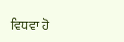ਵਿਧਵਾ ਹੋ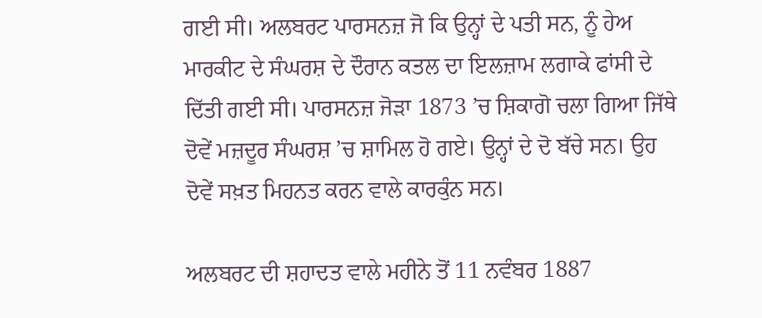ਗਈ ਸੀ। ਅਲਬਰਟ ਪਾਰਸਨਜ਼ ਜੋ ਕਿ ਉਨ੍ਹਾਂ ਦੇ ਪਤੀ ਸਨ, ਨੂੰ ਹੇਅ ਮਾਰਕੀਟ ਦੇ ਸੰਘਰਸ਼ ਦੇ ਦੌਰਾਨ ਕਤਲ ਦਾ ਇਲਜ਼ਾਮ ਲਗਾਕੇ ਫਾਂਸੀ ਦੇ ਦਿੱਤੀ ਗਈ ਸੀ। ਪਾਰਸਨਜ਼ ਜੋੜਾ 1873 ’ਚ ਸ਼ਿਕਾਗੋ ਚਲਾ ਗਿਆ ਜਿੱਥੇ ਦੋਵੇਂ ਮਜ਼ਦੂਰ ਸੰਘਰਸ਼ ’ਚ ਸ਼ਾਮਿਲ ਹੋ ਗਏ। ਉਨ੍ਹਾਂ ਦੇ ਦੋ ਬੱਚੇ ਸਨ। ਉਹ ਦੋਵੇਂ ਸਖ਼ਤ ਮਿਹਨਤ ਕਰਨ ਵਾਲੇ ਕਾਰਕੁੰਨ ਸਨ।

ਅਲਬਰਟ ਦੀ ਸ਼ਹਾਦਤ ਵਾਲੇ ਮਹੀਨੇ ਤੋਂ 11 ਨਵੰਬਰ 1887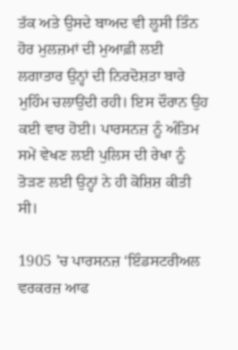ਤੱਕ ਅਤੇ ਉਸਦੇ ਬਾਅਦ ਵੀ ਲੂਸੀ ਤਿੰਨ ਹੋਰ ਮੁਲਜ਼ਮਾਂ ਦੀ ਮੁਆਫ਼ੀ ਲਈ ਲਗਾਤਾਰ ਉਨ੍ਹਾਂ ਦੀ ਨਿਰਦੋਸ਼ਤਾ ਬਾਰੇ ਮੁਹਿੰਮ ਚਲਾਉਂਦੀ ਰਹੀ। ਇਸ ਦੌਰਾਨ ਉਹ ਕਈ ਵਾਰ ਹੋਈ। ਪਾਰਸਨਜ਼ ਨੂੰ ਅੰਤਿਮ ਸਮੇਂ ਵੇਖਣ ਲਈ ਪੁਲਿਸ ਦੀ ਰੇਖਾ ਨੂੰ ਤੋੜਣ ਲਈ ਉਨ੍ਹਾਂ ਨੇ ਹੀ ਕੋਸ਼ਿਸ਼ ਕੀਤੀ ਸੀ।

1905 ’ਚ ਪਾਰਸਨਜ਼ ‘ਇੰਡਸਟਰੀਅਲ ਵਰਕਰਜ਼ ਆਫ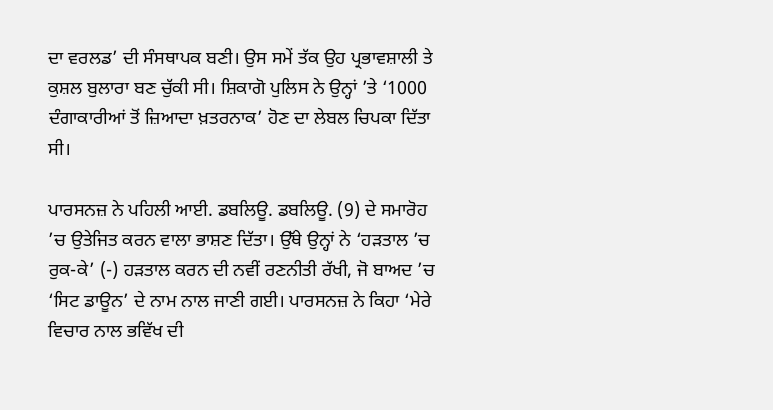ਦਾ ਵਰਲਡ’ ਦੀ ਸੰਸਥਾਪਕ ਬਣੀ। ਉਸ ਸਮੇਂ ਤੱਕ ਉਹ ਪ੍ਰਭਾਵਸ਼ਾਲੀ ਤੇ ਕੁਸ਼ਲ ਬੁਲਾਰਾ ਬਣ ਚੁੱਕੀ ਸੀ। ਸ਼ਿਕਾਗੋ ਪੁਲਿਸ ਨੇ ਉਨ੍ਹਾਂ ’ਤੇ ‘1000 ਦੰਗਾਕਾਰੀਆਂ ਤੋਂ ਜ਼ਿਆਦਾ ਖ਼ਤਰਨਾਕ’ ਹੋਣ ਦਾ ਲੇਬਲ ਚਿਪਕਾ ਦਿੱਤਾ ਸੀ।

ਪਾਰਸਨਜ਼ ਨੇ ਪਹਿਲੀ ਆਈ. ਡਬਲਿਊ. ਡਬਲਿਊ. (9) ਦੇ ਸਮਾਰੋਹ ’ਚ ਉਤੇਜਿਤ ਕਰਨ ਵਾਲਾ ਭਾਸ਼ਣ ਦਿੱਤਾ। ਉੱਥੇ ਉਨ੍ਹਾਂ ਨੇ ‘ਹੜਤਾਲ ’ਚ ਰੁਕ-ਕੇ’ (-) ਹੜਤਾਲ ਕਰਨ ਦੀ ਨਵੀਂ ਰਣਨੀਤੀ ਰੱਖੀ, ਜੋ ਬਾਅਦ ’ਚ ‘ਸਿਟ ਡਾਊਨ’ ਦੇ ਨਾਮ ਨਾਲ ਜਾਣੀ ਗਈ। ਪਾਰਸਨਜ਼ ਨੇ ਕਿਹਾ ‘ਮੇਰੇ ਵਿਚਾਰ ਨਾਲ ਭਵਿੱਖ ਦੀ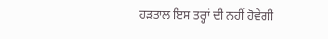ਹੜਤਾਲ ਇਸ ਤਰ੍ਹਾਂ ਦੀ ਨਹੀਂ ਹੋਵੇਗੀ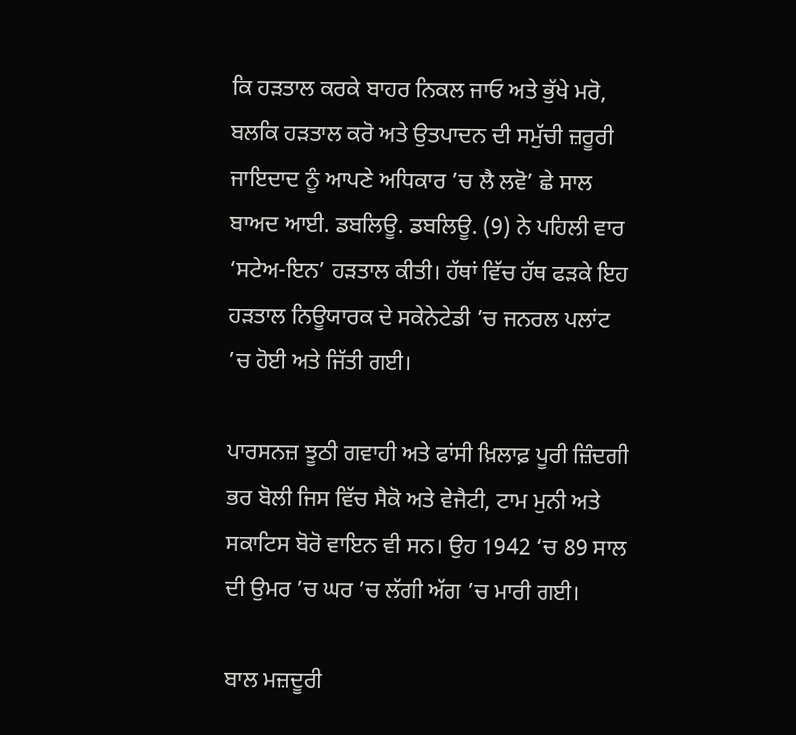ਕਿ ਹੜਤਾਲ ਕਰਕੇ ਬਾਹਰ ਨਿਕਲ ਜਾਓ ਅਤੇ ਭੁੱਖੇ ਮਰੋ, ਬਲਕਿ ਹੜਤਾਲ ਕਰੋ ਅਤੇ ਉਤਪਾਦਨ ਦੀ ਸਮੁੱਚੀ ਜ਼ਰੂਰੀ ਜਾਇਦਾਦ ਨੂੰ ਆਪਣੇ ਅਧਿਕਾਰ ’ਚ ਲੈ ਲਵੋ’ ਛੇ ਸਾਲ ਬਾਅਦ ਆਈ. ਡਬਲਿਊ. ਡਬਲਿਊ. (9) ਨੇ ਪਹਿਲੀ ਵਾਰ ‘ਸਟੇਅ-ਇਨ’ ਹੜਤਾਲ ਕੀਤੀ। ਹੱਥਾਂ ਵਿੱਚ ਹੱਥ ਫੜਕੇ ਇਹ ਹੜਤਾਲ ਨਿਊਯਾਰਕ ਦੇ ਸਕੇਨੇਟੇਡੀ ’ਚ ਜਨਰਲ ਪਲਾਂਟ ’ਚ ਹੋਈ ਅਤੇ ਜਿੱਤੀ ਗਈ।

ਪਾਰਸਨਜ਼ ਝੂਠੀ ਗਵਾਹੀ ਅਤੇ ਫਾਂਸੀ ਖ਼ਿਲਾਫ਼ ਪੂਰੀ ਜ਼ਿੰਦਗੀ ਭਰ ਬੋਲੀ ਜਿਸ ਵਿੱਚ ਸੈਕੋ ਅਤੇ ਵੇਜੈਟੀ, ਟਾਮ ਮੁਨੀ ਅਤੇ ਸਕਾਟਿਸ ਬੋਰੋ ਵਾਇਨ ਵੀ ਸਨ। ਉਹ 1942 ‘ਚ 89 ਸਾਲ ਦੀ ਉਮਰ ’ਚ ਘਰ ’ਚ ਲੱਗੀ ਅੱਗ ’ਚ ਮਾਰੀ ਗਈ।

ਬਾਲ ਮਜ਼ਦੂਰੀ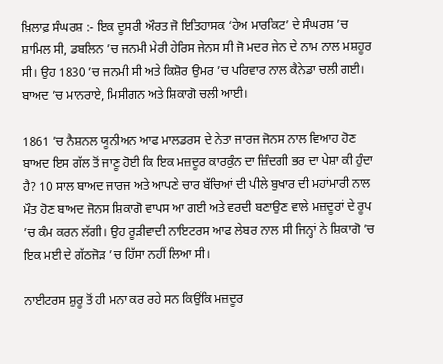ਖ਼ਿਲਾਫ਼ ਸੰਘਰਸ਼ :- ਇਕ ਦੂਸਰੀ ਔਰਤ ਜੋ ਇਤਿਹਾਸਕ ‘ਹੇਅ ਮਾਰਕਿਟ’ ਦੇ ਸੰਘਰਸ਼ ’ਚ ਸ਼ਾਮਿਲ ਸੀ, ਡਬਲਿਨ ’ਚ ਜਨਮੀ ਮੇਰੀ ਹੇਰਿਸ ਜੇਨਸ ਸੀ ਜੋ ਮਦਰ ਜੇਨ ਦੇ ਨਾਮ ਨਾਲ ਮਸ਼ਹੂਰ ਸੀ। ਉਹ 1830 ’ਚ ਜਨਮੀ ਸੀ ਅਤੇ ਕਿਸ਼ੋਰ ਉਮਰ ’ਚ ਪਰਿਵਾਰ ਨਾਲ ਕੈਨੇਡਾ ਚਲੀ ਗਈ। ਬਾਅਦ ’ਚ ਮਾਨਰਾਏ, ਮਿਸੀਗਨ ਅਤੇ ਸ਼ਿਕਾਗੋ ਚਲੀ ਆਈ।

1861 ’ਚ ਨੈਸ਼ਨਲ ਯੂਨੀਅਨ ਆਫ ਮਾਲਡਰਸ ਦੇ ਨੇਤਾ ਜਾਰਜ ਜੋਨਸ ਨਾਲ ਵਿਆਹ ਹੋਣ ਬਾਅਦ ਇਸ ਗੱਲ ਤੋਂ ਜਾਣੂ ਹੋਈ ਕਿ ਇਕ ਮਜ਼ਦੂਰ ਕਾਰਕੁੰਨ ਦਾ ਜ਼ਿੰਦਗੀ ਭਰ ਦਾ ਪੇਸ਼ਾ ਕੀ ਹੁੰਦਾ ਹੈ? 10 ਸਾਲ ਬਾਅਦ ਜਾਰਜ ਅਤੇ ਆਪਣੇ ਚਾਰ ਬੱਚਿਆਂ ਦੀ ਪੀਲੇ ਬੁਖਾਰ ਦੀ ਮਹਾਂਮਾਰੀ ਨਾਲ ਮੌਤ ਹੋਣ ਬਾਅਦ ਜੋਨਸ ਸ਼ਿਕਾਗੋ ਵਾਪਸ ਆ ਗਈ ਅਤੇ ਵਰਦੀ ਬਣਾਉਣ ਵਾਲੇ ਮਜ਼ਦੂਰਾਂ ਦੇ ਰੂਪ ’ਚ ਕੰਮ ਕਰਨ ਲੱਗੀ। ਉਹ ਰੂੜੀਵਾਦੀ ਨਾਇਟਰਸ ਆਫ ਲੇਬਰ ਨਾਲ ਸੀ ਜਿਨ੍ਹਾਂ ਨੇ ਸ਼ਿਕਾਗੋ ’ਚ ਇਕ ਮਈ ਦੇ ਗੱਠਜੋੜ ’ਚ ਹਿੱਸਾ ਨਹੀਂ ਲਿਆ ਸੀ।

ਨਾਈਟਰਸ ਸ਼ੁਰੂ ਤੋਂ ਹੀ ਮਨਾ ਕਰ ਰਹੇ ਸਨ ਕਿਉਂਕਿ ਮਜ਼ਦੂਰ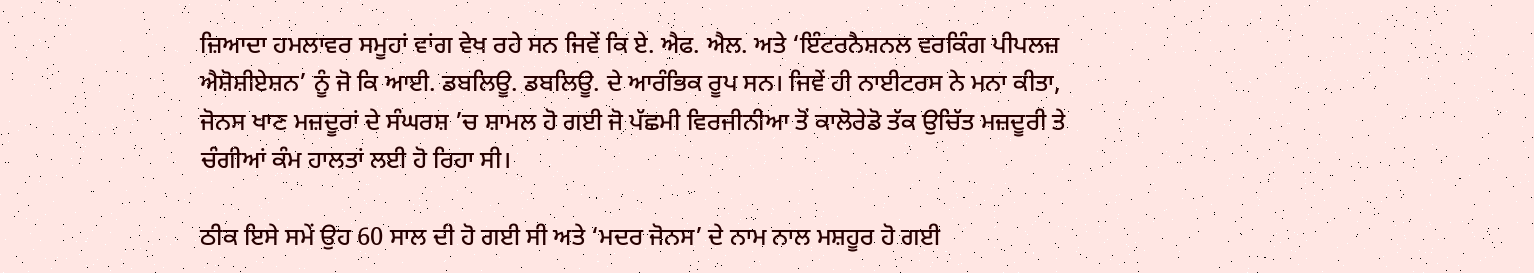ਜ਼ਿਆਦਾ ਹਮਲਾਵਰ ਸਮੂਹਾਂ ਵਾਂਗ ਵੇਖ ਰਹੇ ਸਨ ਜਿਵੇਂ ਕਿ ਏ. ਐਫ. ਐਲ. ਅਤੇ ‘ਇੰਟਰਨੈਸ਼ਨਲ ਵਰਕਿੰਗ ਪੀਪਲਜ਼ ਐਸ਼ੋਸ਼ੀਏਸ਼ਨ’ ਨੂੰ ਜੋ ਕਿ ਆਈ. ਡਬਲਿਊ. ਡਬਲਿਊ. ਦੇ ਆਰੰਭਿਕ ਰੂਪ ਸਨ। ਜਿਵੇਂ ਹੀ ਨਾਈਟਰਸ ਨੇ ਮਨਾ ਕੀਤਾ, ਜੋਨਸ ਖਾਣ ਮਜ਼ਦੂਰਾਂ ਦੇ ਸੰਘਰਸ਼ ’ਚ ਸ਼ਾਮਲ ਹੋ ਗਈ ਜੋ ਪੱਛਮੀ ਵਿਰਜੀਨੀਆ ਤੋਂ ਕਾਲੋਰੇਡੋ ਤੱਕ ਉਚਿੱਤ ਮਜ਼ਦੂਰੀ ਤੇ ਚੰਗੀਆਂ ਕੰਮ ਹਾਲਤਾਂ ਲਈ ਹੋ ਰਿਹਾ ਸੀ।

ਠੀਕ ਇਸੇ ਸਮੇਂ ਉਹ 60 ਸਾਲ ਦੀ ਹੋ ਗਈ ਸੀ ਅਤੇ ‘ਮਦਰ ਜੋਨਸ’ ਦੇ ਨਾਮ ਨਾਲ ਮਸ਼ਹੂਰ ਹੋ ਗਈ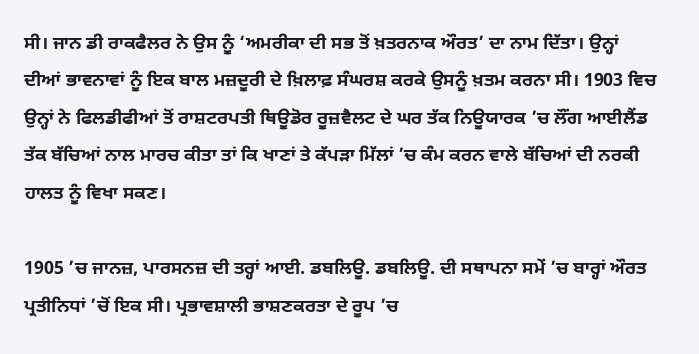ਸੀ। ਜਾਨ ਡੀ ਰਾਕਫੈਲਰ ਨੇ ਉਸ ਨੂੰ ‘ਅਮਰੀਕਾ ਦੀ ਸਭ ਤੋਂ ਖ਼ਤਰਨਾਕ ਔਰਤ’ ਦਾ ਨਾਮ ਦਿੱਤਾ। ਉਨ੍ਹਾਂ ਦੀਆਂ ਭਾਵਨਾਵਾਂ ਨੂੰ ਇਕ ਬਾਲ ਮਜ਼ਦੂਰੀ ਦੇ ਖ਼ਿਲਾਫ਼ ਸੰਘਰਸ਼ ਕਰਕੇ ਉਸਨੂੰ ਖ਼ਤਮ ਕਰਨਾ ਸੀ। 1903 ਵਿਚ ਉਨ੍ਹਾਂ ਨੇ ਫਿਲਡੀਫੀਆਂ ਤੋਂ ਰਾਸ਼ਟਰਪਤੀ ਥਿਊਡੋਰ ਰੂਜ਼ਵੈਲਟ ਦੇ ਘਰ ਤੱਕ ਨਿਊਯਾਰਕ ’ਚ ਲੌਂਗ ਆਈਲੈਂਡ ਤੱਕ ਬੱਚਿਆਂ ਨਾਲ ਮਾਰਚ ਕੀਤਾ ਤਾਂ ਕਿ ਖਾਣਾਂ ਤੇ ਕੱਪੜਾ ਮਿੱਲਾਂ ’ਚ ਕੰਮ ਕਰਨ ਵਾਲੇ ਬੱਚਿਆਂ ਦੀ ਨਰਕੀ ਹਾਲਤ ਨੂੰ ਵਿਖਾ ਸਕਣ।

1905 ’ਚ ਜਾਨਜ਼, ਪਾਰਸਨਜ਼ ਦੀ ਤਰ੍ਹਾਂ ਆਈ. ਡਬਲਿਊ. ਡਬਲਿਊ. ਦੀ ਸਥਾਪਨਾ ਸਮੇਂ ’ਚ ਬਾਰ੍ਹਾਂ ਔਰਤ ਪ੍ਰਤੀਨਿਧਾਂ ’ਚੋਂ ਇਕ ਸੀ। ਪ੍ਰਭਾਵਸ਼ਾਲੀ ਭਾਸ਼ਣਕਰਤਾ ਦੇ ਰੂਪ ’ਚ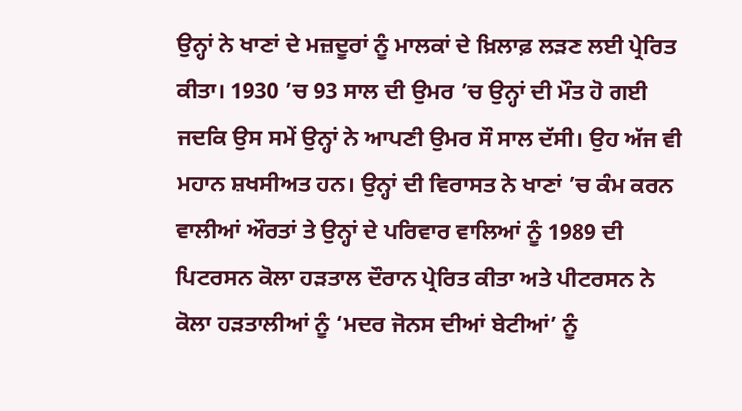ਉਨ੍ਹਾਂ ਨੇ ਖਾਣਾਂ ਦੇ ਮਜ਼ਦੂਰਾਂ ਨੂੰ ਮਾਲਕਾਂ ਦੇ ਖ਼ਿਲਾਫ਼ ਲੜਣ ਲਈ ਪ੍ਰੇਰਿਤ ਕੀਤਾ। 1930 ’ਚ 93 ਸਾਲ ਦੀ ਉਮਰ ’ਚ ਉਨ੍ਹਾਂ ਦੀ ਮੌਤ ਹੋ ਗਈ ਜਦਕਿ ਉਸ ਸਮੇਂ ਉਨ੍ਹਾਂ ਨੇ ਆਪਣੀ ਉਮਰ ਸੌ ਸਾਲ ਦੱਸੀ। ਉਹ ਅੱਜ ਵੀ ਮਹਾਨ ਸ਼ਖਸੀਅਤ ਹਨ। ਉਨ੍ਹਾਂ ਦੀ ਵਿਰਾਸਤ ਨੇ ਖਾਣਾਂ ’ਚ ਕੰਮ ਕਰਨ ਵਾਲੀਆਂ ਔਰਤਾਂ ਤੇ ਉਨ੍ਹਾਂ ਦੇ ਪਰਿਵਾਰ ਵਾਲਿਆਂ ਨੂੰ 1989 ਦੀ ਪਿਟਰਸਨ ਕੋਲਾ ਹੜਤਾਲ ਦੌਰਾਨ ਪ੍ਰੇਰਿਤ ਕੀਤਾ ਅਤੇ ਪੀਟਰਸਨ ਨੇ ਕੋਲਾ ਹੜਤਾਲੀਆਂ ਨੂੰ ‘ਮਦਰ ਜੋਨਸ ਦੀਆਂ ਬੇਟੀਆਂ’ ਨੂੰ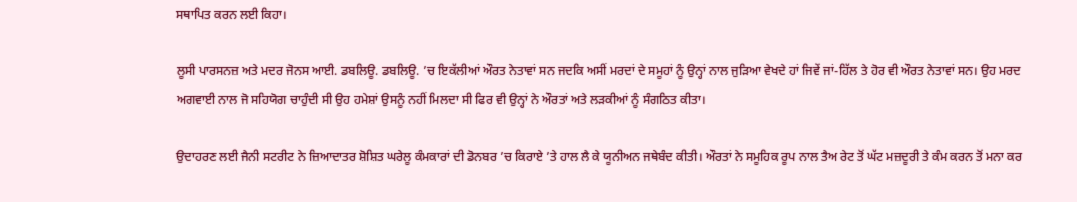ਸਥਾਪਿਤ ਕਰਨ ਲਈ ਕਿਹਾ।

ਲੂਸੀ ਪਾਰਸਨਜ਼ ਅਤੇ ਮਦਰ ਜੋਨਸ ਆਈ. ਡਬਲਿਊ. ਡਬਲਿਊ. ’ਚ ਇਕੱਲੀਆਂ ਔਰਤ ਨੇਤਾਵਾਂ ਸਨ ਜਦਕਿ ਅਸੀਂ ਮਰਦਾਂ ਦੇ ਸਮੂਹਾਂ ਨੂੰ ਉਨ੍ਹਾਂ ਨਾਲ ਜੁੜਿਆ ਵੇਖਦੇ ਹਾਂ ਜਿਵੇਂ ਜਾਂ-ਹਿੱਲ ਤੇ ਹੋਰ ਵੀ ਔਰਤ ਨੇਤਾਵਾਂ ਸਨ। ਉਹ ਮਰਦ ਅਗਵਾਈ ਨਾਲ ਜੋ ਸਹਿਯੋਗ ਚਾਹੁੰਦੀ ਸੀ ਉਹ ਹਮੇਸ਼ਾਂ ਉਸਨੂੰ ਨਹੀਂ ਮਿਲਦਾ ਸੀ ਫਿਰ ਵੀ ਉਨ੍ਹਾਂ ਨੇ ਔਰਤਾਂ ਅਤੇ ਲੜਕੀਆਂ ਨੂੰ ਸੰਗਠਿਤ ਕੀਤਾ।

ਉਦਾਹਰਣ ਲਈ ਜੈਨੀ ਸਟਰੀਟ ਨੇ ਜ਼ਿਆਦਾਤਰ ਸ਼ੋਸ਼ਿਤ ਘਰੇਲੂ ਕੰਮਕਾਰਾਂ ਦੀ ਡੋਨਬਰ ’ਚ ਕਿਰਾਏ ’ਤੇ ਹਾਲ ਲੈ ਕੇ ਯੂਨੀਅਨ ਜਥੇਬੰਦ ਕੀਤੀ। ਔਰਤਾਂ ਨੇ ਸਮੂਹਿਕ ਰੂਪ ਨਾਲ ਤੈਅ ਰੇਟ ਤੋਂ ਘੱਟ ਮਜ਼ਦੂਰੀ ਤੇ ਕੰਮ ਕਰਨ ਤੋਂ ਮਨਾ ਕਰ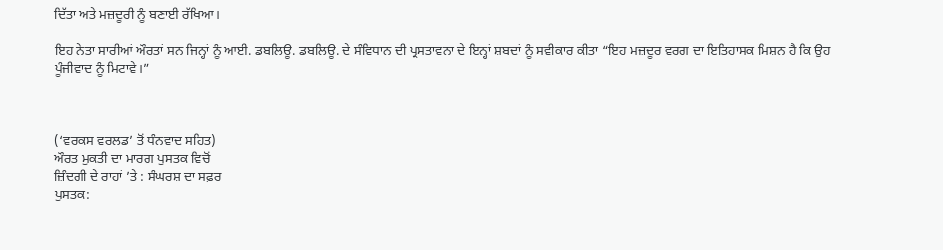ਦਿੱਤਾ ਅਤੇ ਮਜ਼ਦੂਰੀ ਨੂੰ ਬਣਾਈ ਰੱਖਿਆ।

ਇਹ ਨੇਤਾ ਸਾਰੀਆਂ ਔਰਤਾਂ ਸਨ ਜਿਨ੍ਹਾਂ ਨੂੰ ਆਈ. ਡਬਲਿਊ. ਡਬਲਿਊ. ਦੇ ਸੰਵਿਧਾਨ ਦੀ ਪ੍ਰਸਤਾਵਨਾ ਦੇ ਇਨ੍ਹਾਂ ਸ਼ਬਦਾਂ ਨੂੰ ਸਵੀਕਾਰ ਕੀਤਾ “ਇਹ ਮਜ਼ਦੂਰ ਵਰਗ ਦਾ ਇਤਿਹਾਸਕ ਮਿਸ਼ਨ ਹੈ ਕਿ ਉਹ ਪੂੰਜੀਵਾਦ ਨੂੰ ਮਿਟਾਵੇ।”



(‘ਵਰਕਸ ਵਰਲਡ’ ਤੋਂ ਧੰਨਵਾਦ ਸਹਿਤ)
ਔਰਤ ਮੁਕਤੀ ਦਾ ਮਾਰਗ ਪੁਸਤਕ ਵਿਚੋਂ
ਜ਼ਿੰਦਗੀ ਦੇ ਰਾਹਾਂ ’ਤੇ : ਸੰਘਰਸ਼ ਦਾ ਸਫ਼ਰ
ਪੁਸਤਕ: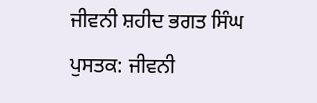ਜੀਵਨੀ ਸ਼ਹੀਦ ਭਗਤ ਸਿੰਘ
ਪੁਸਤਕ: ਜੀਵਨੀ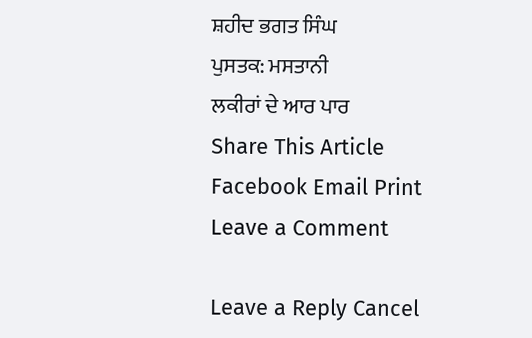ਸ਼ਹੀਦ ਭਗਤ ਸਿੰਘ
ਪੁਸਤਕ: ਮਸਤਾਨੀ
ਲਕੀਰਾਂ ਦੇ ਆਰ ਪਾਰ
Share This Article
Facebook Email Print
Leave a Comment

Leave a Reply Cancel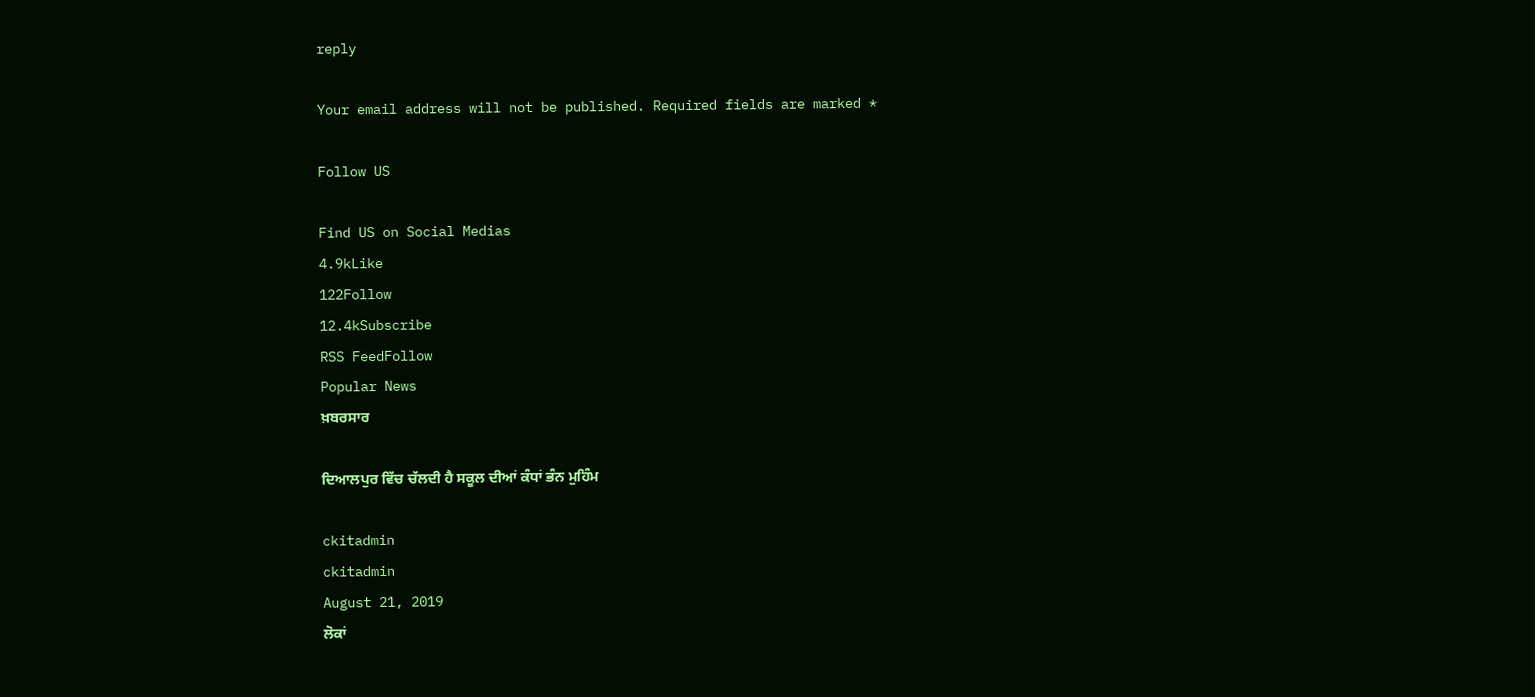reply

Your email address will not be published. Required fields are marked *

Follow US

Find US on Social Medias
4.9kLike
122Follow
12.4kSubscribe
RSS FeedFollow
Popular News
ਖ਼ਬਰਸਾਰ

ਦਿਆਲਪੁਰ ਵਿੱਚ ਚੱਲਦੀ ਹੈ ਸਕੂਲ ਦੀਆਂ ਕੰਧਾਂ ਭੰਨ ਮੁਹਿੰਮ

ckitadmin
ckitadmin
August 21, 2019
ਲੋਕਾਂ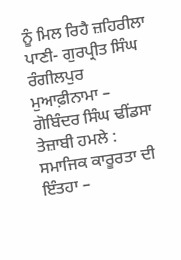ਨੂੰ ਮਿਲ ਰਿਹੈ ਜ਼ਹਿਰੀਲਾ ਪਾਣੀ- ਗੁਰਪ੍ਰੀਤ ਸਿੰਘ ਰੰਗੀਲਪੁਰ
ਮੁਆਫ਼ੀਨਾਮਾ – ਗੋਬਿੰਦਰ ਸਿੰਘ ਢੀਂਡਸਾ
ਤੇਜ਼ਾਬੀ ਹਮਲੇ : ਸਮਾਜਿਕ ਕਾਰੂਰਤਾ ਦੀ ਇੰਤਹਾ –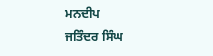ਮਨਦੀਪ
ਜਤਿੰਦਰ ਸਿੰਘ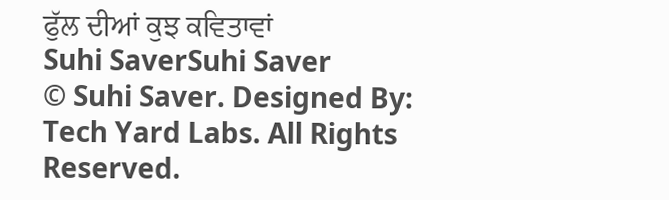ਫੁੱਲ ਦੀਆਂ ਕੁਝ ਕਵਿਤਾਵਾਂ
Suhi SaverSuhi Saver
© Suhi Saver. Designed By: Tech Yard Labs. All Rights Reserved.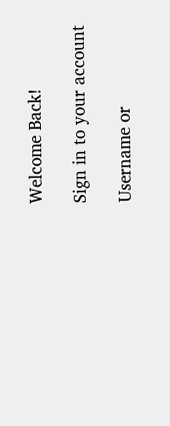Welcome Back!

Sign in to your account

Username or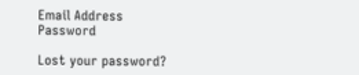Email Address
Password

Lost your password?